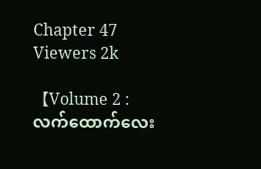Chapter 47
Viewers 2k

【Volume 2 : လက်ထောက်လေး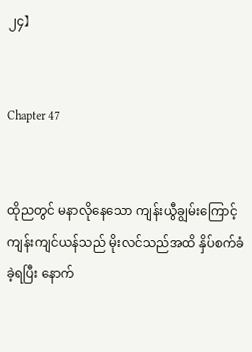၂၄】


Chapter 47


ထိုညတွင် မနာလိုနေသော ကျန်းယွီချွမ်းကြောင့် ကျန်းကျင်ယန်သည် မိုးလင်သည်အထိ နှိပ်စက်ခံခဲ့ရပြီး နောက်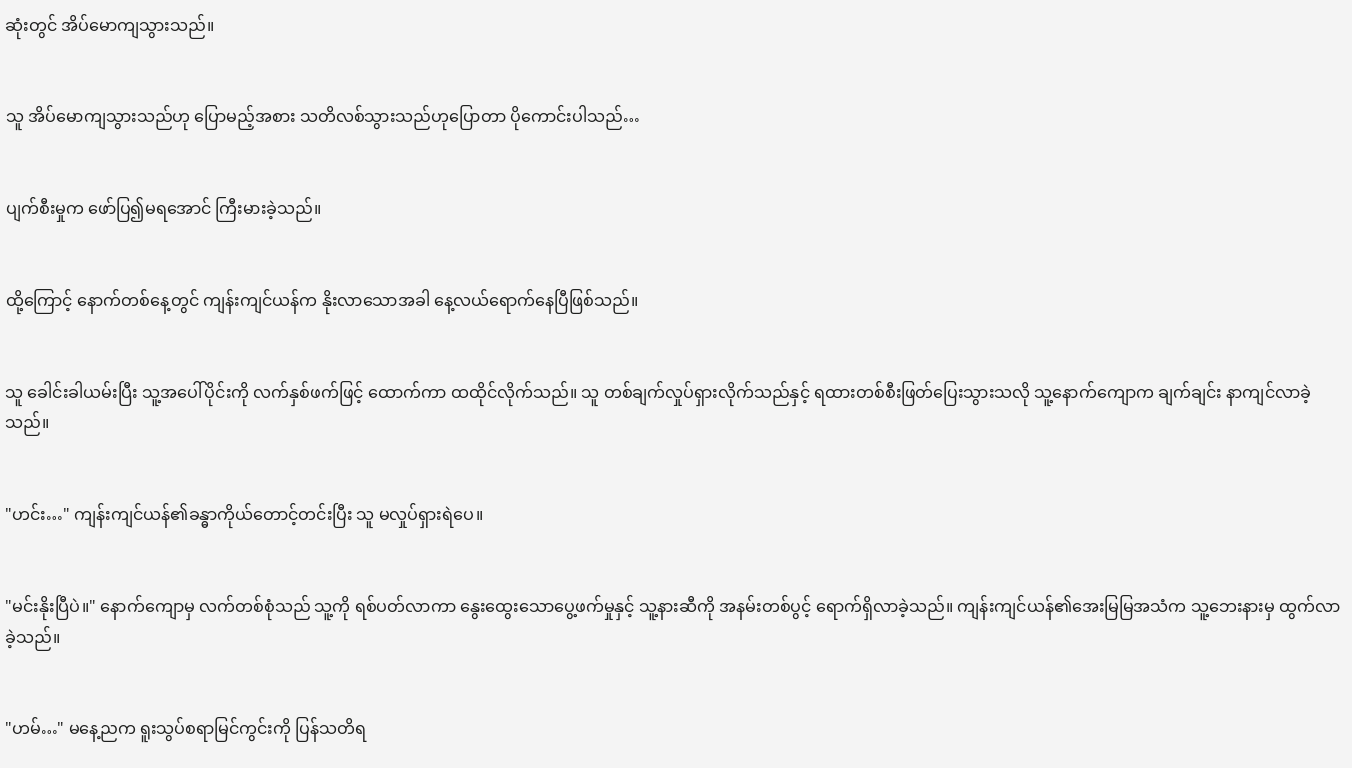ဆုံးတွင် အိပ်မောကျသွားသည်။


သူ အိပ်မောကျသွားသည်ဟု ပြောမည့်အစား သတိလစ်သွားသည်ဟုပြောတာ ပိုကောင်းပါသည်…


ပျက်စီးမှုက ဖော်ပြ၍မရအောင် ကြီးမားခဲ့သည်။


ထို့ကြောင့် နောက်တစ်နေ့တွင် ကျန်းကျင်ယန်က နိုးလာသောအခါ နေ့လယ်ရောက်နေပြီဖြစ်သည်။


သူ ခေါင်းခါယမ်းပြီး သူ့အပေါ်ပိုင်းကို လက်နှစ်ဖက်ဖြင့် ထောက်ကာ ထထိုင်လိုက်သည်။ သူ တစ်ချက်လှုပ်ရှားလိုက်သည်နှင့် ရထားတစ်စီးဖြတ်ပြေးသွားသလို သူ့နောက်ကျောက ချက်ချင်း နာကျင်လာခဲ့သည်။


"ဟင်း…" ကျန်းကျင်ယန်၏ခန္ဓာကိုယ်တောင့်တင်းပြီး သူ မလှုပ်ရှားရဲပေ။


"မင်းနိုးပြီပဲ။" နောက်ကျောမှ လက်တစ်စုံသည် သူ့ကို ရစ်ပတ်လာကာ နွေးထွေးသောပွေ့ဖက်မှုနှင့် သူ့နားဆီကို အနမ်းတစ်ပွင့် ရောက်ရှိလာခဲ့သည်။ ကျန်းကျင်ယန်၏အေးမြမြအသံက သူ့ဘေးနားမှ ထွက်လာခဲ့သည်။


"ဟမ်…" မနေ့ညက ရူးသွပ်စရာမြင်ကွင်းကို ပြန်သတိရ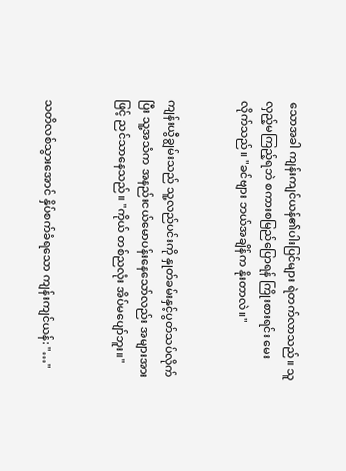သောအခါ ကျန်းကျင်ယန်၏ပါးပြင်များ ရဲတက်လာသည်။ သူ လှည့်မကြည့်ရဘဲ စကားစမြည်ပြောရန် ကြိုးစားရင်း မေးလိုက်သည်။ "ခင်ဗျား ဘယ်အချိန်က နိုးတာလဲ။"


ကျန်းယွီချွမ်းသည် သူ့လည်ပင်းကို နှုတ်ခမ်းနှင့်ပွတ်သပ်လိုက်ပြီး သူ့အသံက အနည်းငယ်မောပန်းနေသော်လည်း အများအားဖြင့် ညင်သာနေသည်။ "ကိုယ် တစ်ညလုံး အိပ်မပျော်ဘူး။"


သတိလစ်သွားအောင် နှိပ်စက်ခံရသော ကျန်းကျင်ယန်: "…"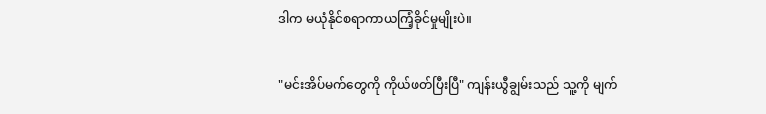ဒါက မယုံနိုင်စရာကာယကြံ့ခိုင်မှုမျိုးပဲ။


"မင်းအိပ်မက်တွေကို ကိုယ်ဖတ်ပြီးပြီ" ကျန်းယွီချွမ်းသည် သူ့ကို မျက်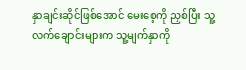နှာချင်းဆိုင်ဖြစ်အောင် မေးစေ့ကို ညှစ်ပြီး သူ့လက်ချောင်းများက သူ့မျက်နှာကို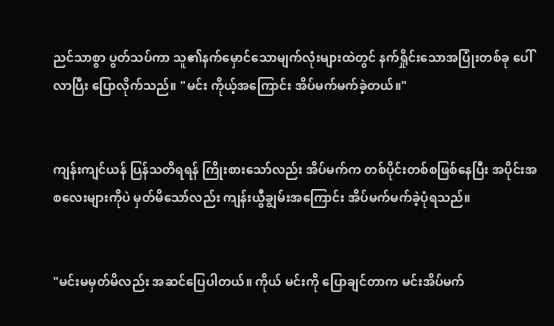ညင်သာစွာ ပွတ်သပ်ကာ သူ၏နက်မှောင်သောမျက်လုံးများထဲတွင် နက်ရှိုင်းသောအပြုံးတစ်ခု ပေါ်လာပြီး ပြောလိုက်သည်။ "မင်း ကိုယ့်အကြောင်း အိပ်မက်မက်ခဲ့တယ်။"


ကျန်းကျင်ယန် ပြန်သတိရရန် ကြိုးစားသော်လည်း အိပ်မက်က တစ်ပိုင်းတစ်စဖြစ်နေပြီး အပိုင်းအစလေးများကိုပဲ မှတ်မိသော်လည်း ကျန်းယွီချွမ်းအကြောင်း အိပ်မက်မက်ခဲ့ပုံရသည်။


"မင်းမမှတ်မိလည်း အဆင်ပြေပါတယ်။ ကိုယ် မင်းကို ပြောချင်တာက မင်းအိပ်မက်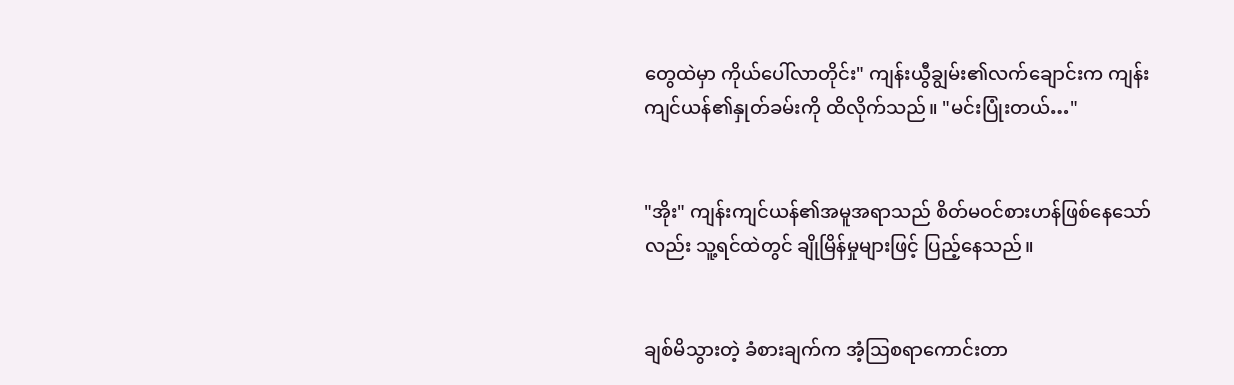တွေထဲမှာ ကိုယ်ပေါ်လာတိုင်း" ကျန်းယွီချွမ်း၏လက်ချောင်းက ကျန်းကျင်ယန်၏နှုတ်ခမ်းကို ထိလိုက်သည်။ "မင်းပြုံးတယ်…"


"အိုး" ကျန်းကျင်ယန်၏အမူအရာသည် စိတ်မဝင်စားဟန်ဖြစ်နေသော်လည်း သူ့ရင်ထဲတွင် ချိုမြိန်မှုများဖြင့် ပြည့်နေသည်။


ချစ်မိသွားတဲ့ ခံစားချက်က အံ့ဩစရာကောင်းတာ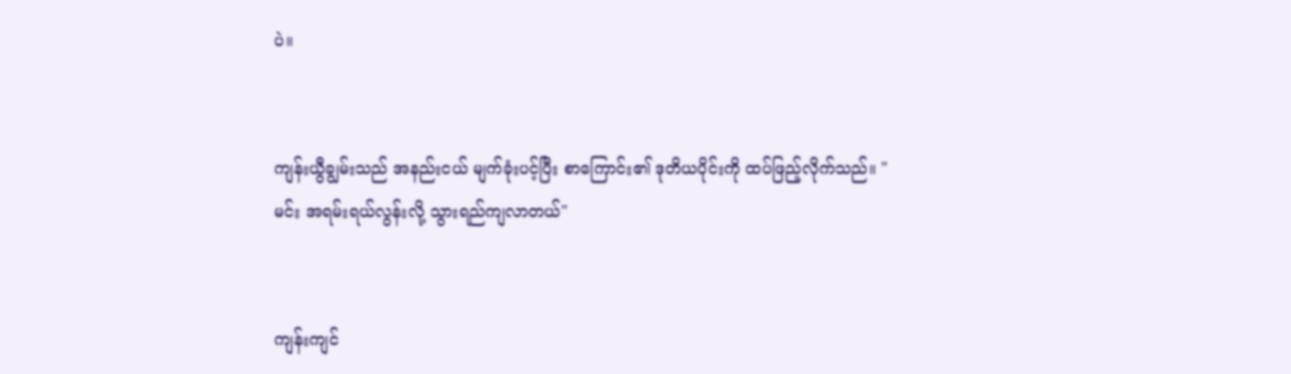ပဲ။


ကျန်းယွီချွမ်းသည် အနည်းငယ် မျက်ခုံးပင့်ပြီး စာကြောင်း၏ ဒုတိယပိုင်းကို ထပ်ဖြည့်လိုက်သည်။ "မင်း အရမ်းရယ်လွန်းလို့ သွားရည်ကျလာတယ်"


ကျန်းကျင်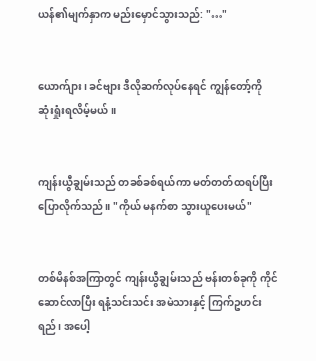ယန်၏မျက်နှာက မည်းမှောင်သွားသည်: "…"


ယောက်ျား၊ ခင်ဗျား ဒီလိုဆက်လုပ်နေရင် ကျွန်တော့်ကို ဆုံးရှုံးရလိမ့်မယ်။


ကျန်းယွီချွမ်းသည် တခစ်ခစ်ရယ်ကာ မတ်တတ်ထရပ်ပြီး ပြောလိုက်သည်။ "ကိုယ် မနက်စာ သွားယူပေးမယ်"


တစ်မိနစ်အကြာတွင် ကျန်းယွီချွမ်းသည် ဗန်းတစ်ခုကို ကိုင်ဆောင်လာပြီး ရနံ့သင်းသင်း အမဲသားနှင့် ကြက်ဥဟင်းရည်၊ အပေါ့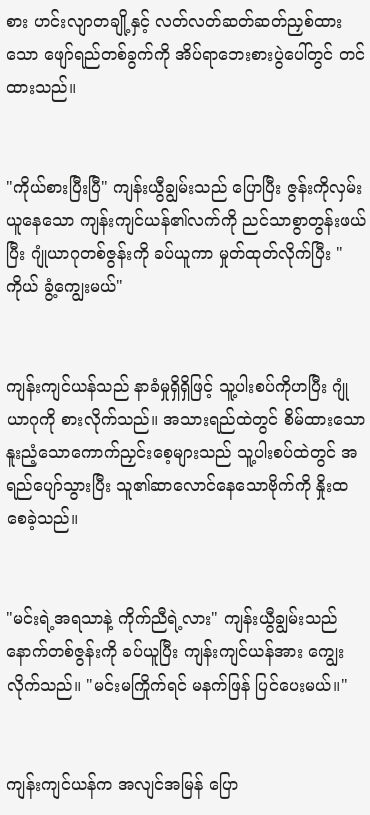စား ဟင်းလျာတချို့နှင့် လတ်လတ်ဆတ်ဆတ်ညှစ်ထားသော ဖျော်ရည်တစ်ခွက်ကို အိပ်ရာဘေးစားပွဲပေါ်တွင် တင်ထားသည်။


"ကိုယ်စားပြီးပြီ" ကျန်းယွီချွမ်းသည် ပြောပြီး ဇွန်းကိုလှမ်းယူနေသော ကျန်းကျင်ယန်၏လက်ကို ညင်သာစွာတွန်းဖယ်ပြီး ဂျုံယာဂုတစ်ဇွန်းကို ခပ်ယူကာ မှုတ်ထုတ်လိုက်ပြီး "ကိုယ် ခွံ့ကျွေးမယ်"


ကျန်းကျင်ယန်သည် နာခံမှုရှိရှိဖြင့် သူ့ပါးစပ်ကိုဟပြီး ဂျုံယာဂုကို စားလိုက်သည်။ အသားရည်ထဲတွင် စိမ်ထားသော နူးညံ့သောကောက်ညှင်းစေ့များသည် သူ့ပါးစပ်ထဲတွင် အရည်ပျော်သွားပြီး သူ၏ဆာလောင်နေသောဗိုက်ကို နှိုးထစေခဲ့သည်။


"မင်းရဲ့အရသာနဲ့ ကိုက်ညီရဲ့လား" ကျန်းယွီချွမ်းသည် နောက်တစ်ဇွန်းကို ခပ်ယူပြီး ကျန်းကျင်ယန်အား ကျွေးလိုက်သည်။ "မင်းမကြိုက်ရင် မနက်ဖြန် ပြင်ပေးမယ်။"


ကျန်းကျင်ယန်က အလျင်အမြန် ပြော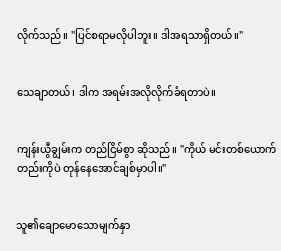လိုက်သည်။ "ပြင်စရာမလိုပါဘူး။ ဒါအရသာရှိတယ်။"


သေချာတယ်၊ ဒါက အရမ်းအလိုလိုက်ခံရတာပဲ။


ကျန်းယွီချွမ်းက တည်ငြိမ်စွာ ဆိုသည်။ "ကိုယ် မင်းတစ်ယောက်တည်းကိုပဲ တုန်နေအောင်ချစ်မှာပါ။"


သူ၏ချောမောသောမျက်နှာ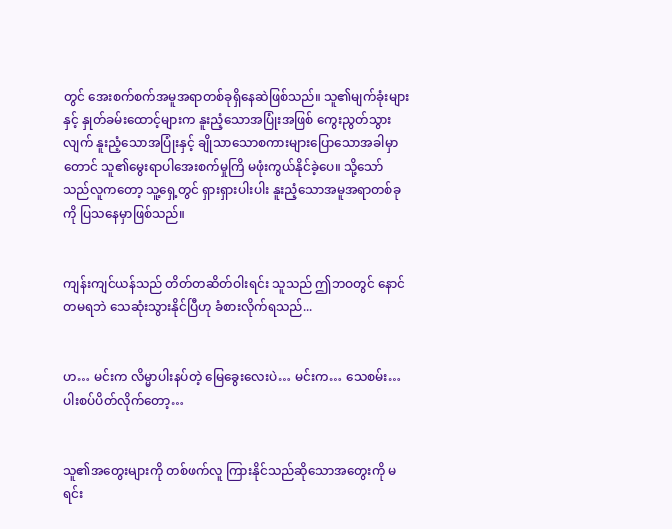တွင် အေးစက်စက်အမူအရာတစ်ခုရှိနေဆဲဖြစ်သည်။ သူ၏မျက်ခုံးများနှင့် နှုတ်ခမ်းထောင့်များက နူးညံ့သောအပြုံးအဖြစ် ကွေးညွတ်သွားလျက် နူးညံ့သောအပြုံးနှင့် ချိုသာသောစကားများပြောသောအခါမှာတောင် သူ၏မွေးရာပါအေးစက်မှုကြိ မဖုံးကွယ်နိုင်ခဲ့ပေ။ သို့သော် သည်လူကတော့ သူ့ရှေ့တွင် ရှားရှားပါးပါး နူးညံ့သောအမူအရာတစ်ခုကို ပြသနေမှာဖြစ်သည်။


ကျန်းကျင်ယန်သည် တိတ်တဆိတ်ဝါးရင်း သူသည် ဤဘဝတွင် နောင်တမရဘဲ သေဆုံးသွားနိုင်ပြီဟု ခံစားလိုက်ရသည်...


ဟ… မင်းက လိမ္မာပါးနပ်တဲ့ မြေခွေးလေးပဲ… မင်းက… သေစမ်း… ပါးစပ်ပိတ်လိုက်တော့…


သူ၏အတွေးများကို တစ်ဖက်လူ ကြားနိုင်သည်ဆိုသောအတွေးကို မရင်း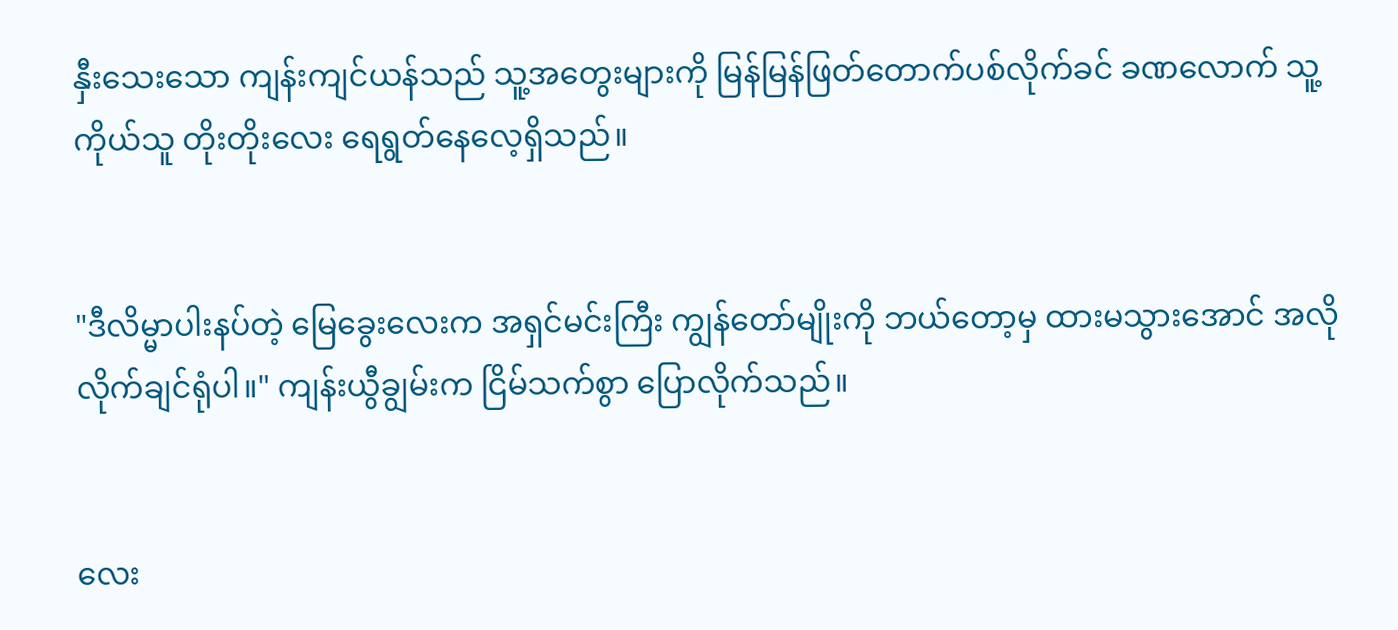နှီးသေးသော ကျန်းကျင်ယန်သည် သူ့အတွေးများကို မြန်မြန်ဖြတ်တောက်ပစ်လိုက်ခင် ခဏလောက် သူ့ကိုယ်သူ တိုးတိုးလေး ရေရွတ်နေလေ့ရှိသည်။


"ဒီလိမ္မာပါးနပ်တဲ့ မြေခွေးလေးက အရှင်မင်းကြီး ကျွန်တော်မျိုးကို ဘယ်တော့မှ ထားမသွားအောင် အလိုလိုက်ချင်ရုံပါ။" ကျန်းယွီချွမ်းက ငြိမ်သက်စွာ ပြောလိုက်သည်။


လေး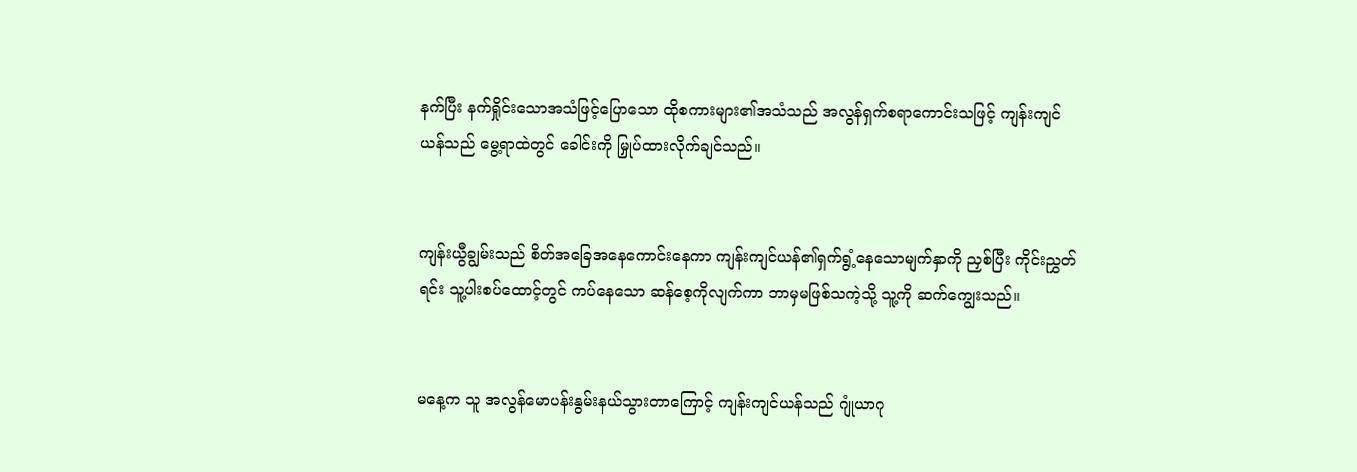နက်ပြီး နက်ရှိုင်းသောအသံဖြင့်ပြောသော ထိုစကားများ၏အသံသည် အလွန်ရှက်စရာကောင်းသဖြင့် ကျန်းကျင်ယန်သည် မွေ့ရာထဲတွင် ခေါင်းကို မြှုပ်ထားလိုက်ချင်သည်။


ကျန်းယွီချွမ်းသည် စိတ်အခြေအနေကောင်းနေကာ ကျန်းကျင်ယန်၏ရှက်ရွံ့နေသောမျက်နှာကို ညှစ်ပြီး ကိုင်းညွှတ်ရင်း သူ့ပါးစပ်ထောင့်တွင် ကပ်နေသော ဆန်စေ့ကိုလျက်ကာ ဘာမှမဖြစ်သကဲ့သို့ သူ့ကို ဆက်ကျွေးသည်။


မနေ့က သူ အလွန်မောပန်းနွမ်းနယ်သွားတာကြောင့် ကျန်းကျင်ယန်သည် ဂျုံယာဂု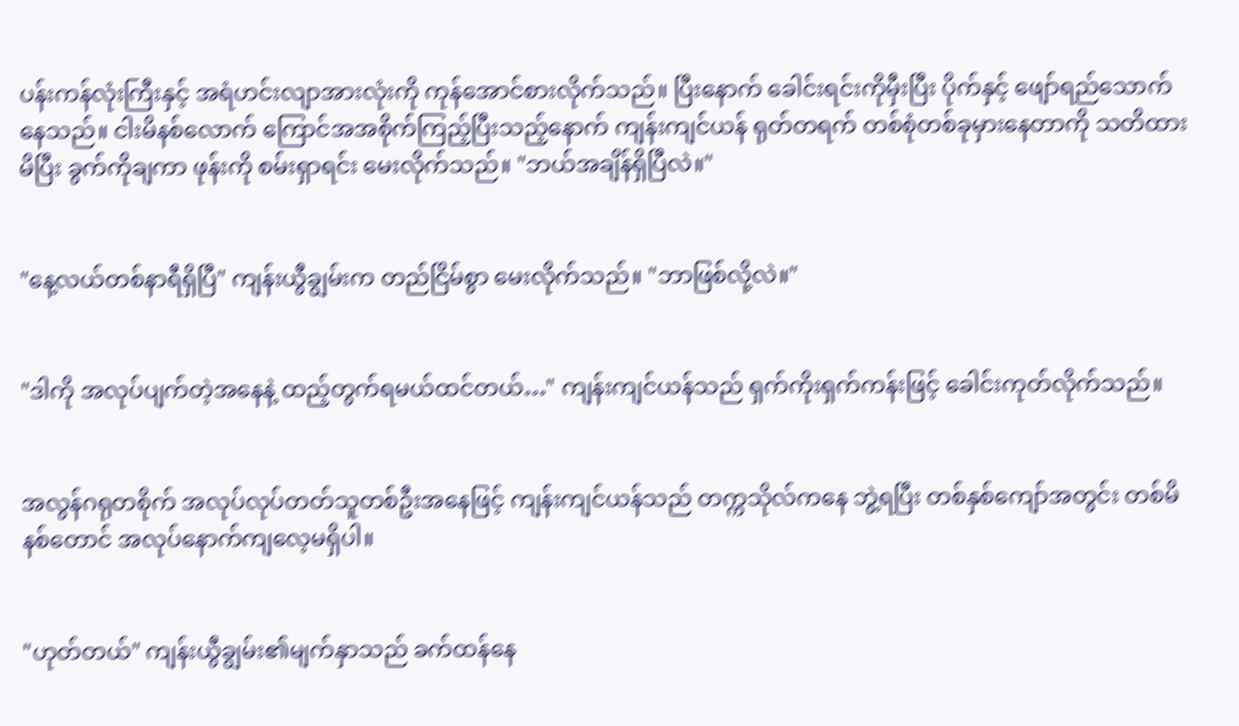ပန်းကန်လုံးကြီးနှင့် အရံဟင်းလျာအားလုံးကို ကုန်အောင်စားလိုက်သည်။ ပြီးနောက် ခေါင်းရင်းကိုမှီးပြီး ပိုက်နှင့် ဖျော်ရည်သောက်နေသည်။ ငါးမိနစ်လောက် ကြောင်အအစိုက်ကြည့်ပြီးသည့်နောက် ကျန်းကျင်ယန် ရုတ်တရက် တစ်စုံတစ်ခုမှားနေတာကို သတိထားမိပြီး ခွက်ကိုချကာ ဖုန်းကို စမ်းရှာရင်း မေးလိုက်သည်။ "ဘယ်အချိန်ရှိပြီလဲ။"


"နေ့လယ်တစ်နာရီရှိပြီ" ကျန်းယွီချွမ်းက တည်ငြိမ်စွာ မေးလိုက်သည်။ "ဘာဖြစ်လို့လဲ။"


"ဒါကို အလုပ်ပျက်တဲ့အနေနဲ့ ထည့်တွက်ရမယ်ထင်တယ်…" ကျန်းကျင်ယန်သည် ရှက်ကိုးရှက်ကန်းဖြင့် ခေါင်းကုတ်လိုက်သည်။


အလွန်ဂရုတစိုက် အလုပ်လုပ်တတ်သူတစ်ဦးအနေဖြင့် ကျန်းကျင်ယန်သည် တက္ကသိုလ်ကနေ ဘွဲ့ရပြီး တစ်နှစ်ကျော်အတွင်း တစ်မိနစ်တောင် အလုပ်နောက်ကျလေ့မရှိပါ။


"ဟုတ်တယ်" ကျန်းယွီချွမ်း၏မျက်နှာသည် ခက်ထန်နေ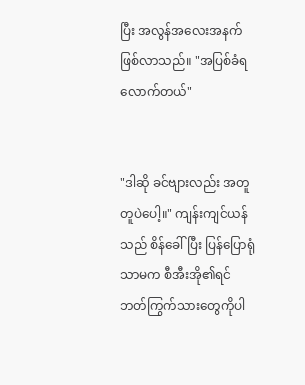ပြီး အလွန်အလေးအနက်ဖြစ်လာသည်။ "အပြစ်ခံရလောက်တယ်"


"ဒါဆို ခင်ဗျားလည်း အတူတူပဲပေါ့။" ကျန်းကျင်ယန်သည် စိန်ခေါ်ပြီး ပြန်ပြောရုံသာမက စီအီးအို၏ရင်ဘတ်ကြွက်သားတွေကိုပါ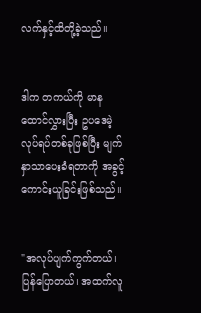လက်နှင့်ထိတို့ခဲ့သည်။


ဒါက တကယ်ကို မာနထောင်လွှားပြီး ဥပဒေမဲ့လုပ်ရပ်တစ်ခုဖြစ်ပြီး မျက်နှာသာပေးခံရတာကို အခွင့်ကောင်းယူခြင်းဖြစ်သည်။


"အလုပ်ပျက်ကွက်တယ်၊ ပြန်ပြောတယ်၊ အထက်လူ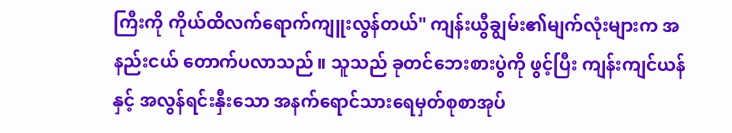ကြီးကို ကိုယ်ထိလက်ရောက်ကျူးလွန်တယ်" ကျန်းယွီချွမ်း၏မျက်လုံးများက အနည်းငယ် တောက်ပလာသည်။ သူသည် ခုတင်ဘေးစားပွဲကို ဖွင့်ပြီး ကျန်းကျင်ယန်နှင့် အလွန်ရင်းနှီးသော အနက်ရောင်သားရေမှတ်စုစာအုပ်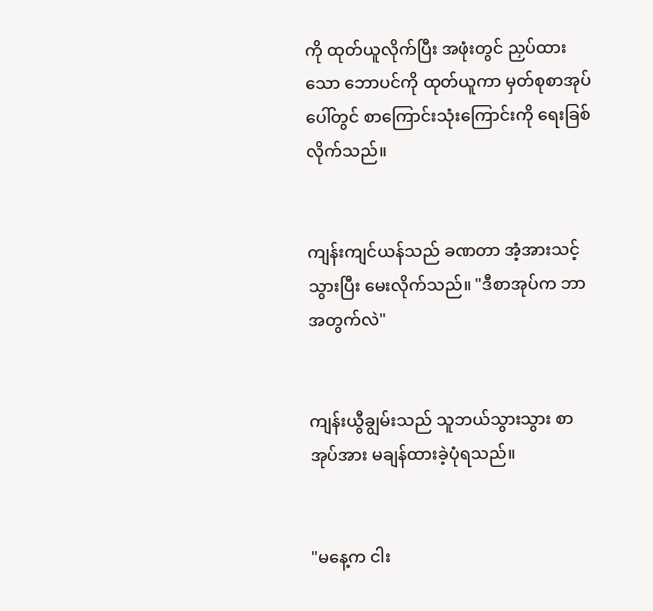ကို ထုတ်ယူလိုက်ပြီး အဖုံးတွင် ညှပ်ထားသော ဘောပင်ကို ထုတ်ယူကာ မှတ်စုစာအုပ်ပေါ်တွင် စာကြောင်းသုံးကြောင်းကို ရေးခြစ်လိုက်သည်။


ကျန်းကျင်ယန်သည် ခဏတာ အံ့အားသင့်သွားပြီး မေးလိုက်သည်။ "ဒီစာအုပ်က ဘာအတွက်လဲ"


ကျန်းယွီချွမ်းသည် သူဘယ်သွားသွား စာအုပ်အား မချန်ထားခဲ့ပုံရသည်။


"မနေ့က ငါး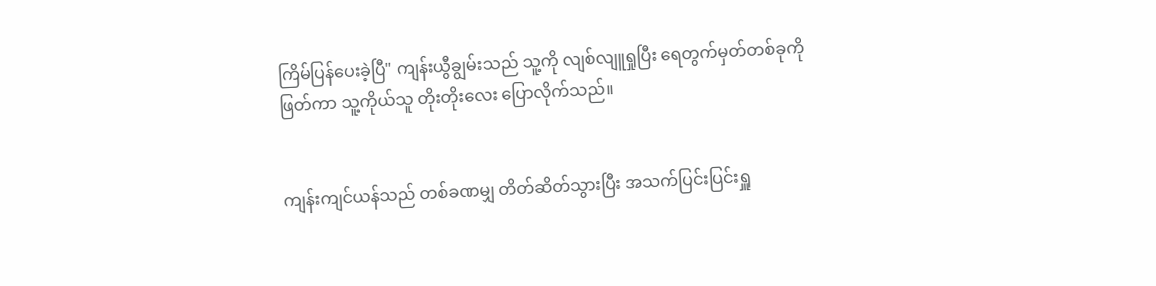ကြိမ်ပြန်ပေးခဲ့ပြီ" ကျန်းယွီချွမ်းသည် သူ့ကို လျစ်လျူရှုပြီး ရေတွက်မှတ်တစ်ခုကို ဖြတ်ကာ သူ့ကိုယ်သူ တိုးတိုးလေး ပြောလိုက်သည်။


ကျန်းကျင်ယန်သည် တစ်ခဏမျှ တိတ်ဆိတ်သွားပြီး အသက်ပြင်းပြင်းရှူ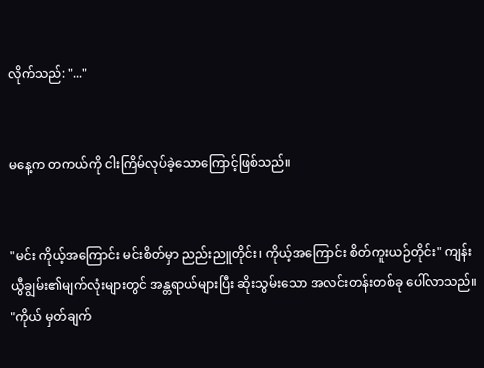လိုက်သည်: "..."


မနေ့က တကယ်ကို ငါးကြိမ်လုပ်ခဲ့သောကြောင့်ဖြစ်သည်။


"မင်း ကိုယ့်အကြောင်း မင်းစိတ်မှာ ညည်းညူတိုင်း၊ ကိုယ့်အကြောင်း စိတ်ကူးယဉ်တိုင်း" ကျန်းယွီချွမ်း၏မျက်လုံးများတွင် အန္တရာယ်များပြီး ဆိုးသွမ်းသော အလင်းတန်းတစ်ခု ပေါ်လာသည်။ "ကိုယ် မှတ်ချက်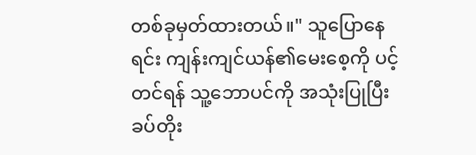တစ်ခုမှတ်ထားတယ်။" သူပြောနေရင်း ကျန်းကျင်ယန်၏မေးစေ့ကို ပင့်တင်ရန် သူ့ဘောပင်ကို အသုံးပြုပြီး ခပ်တိုး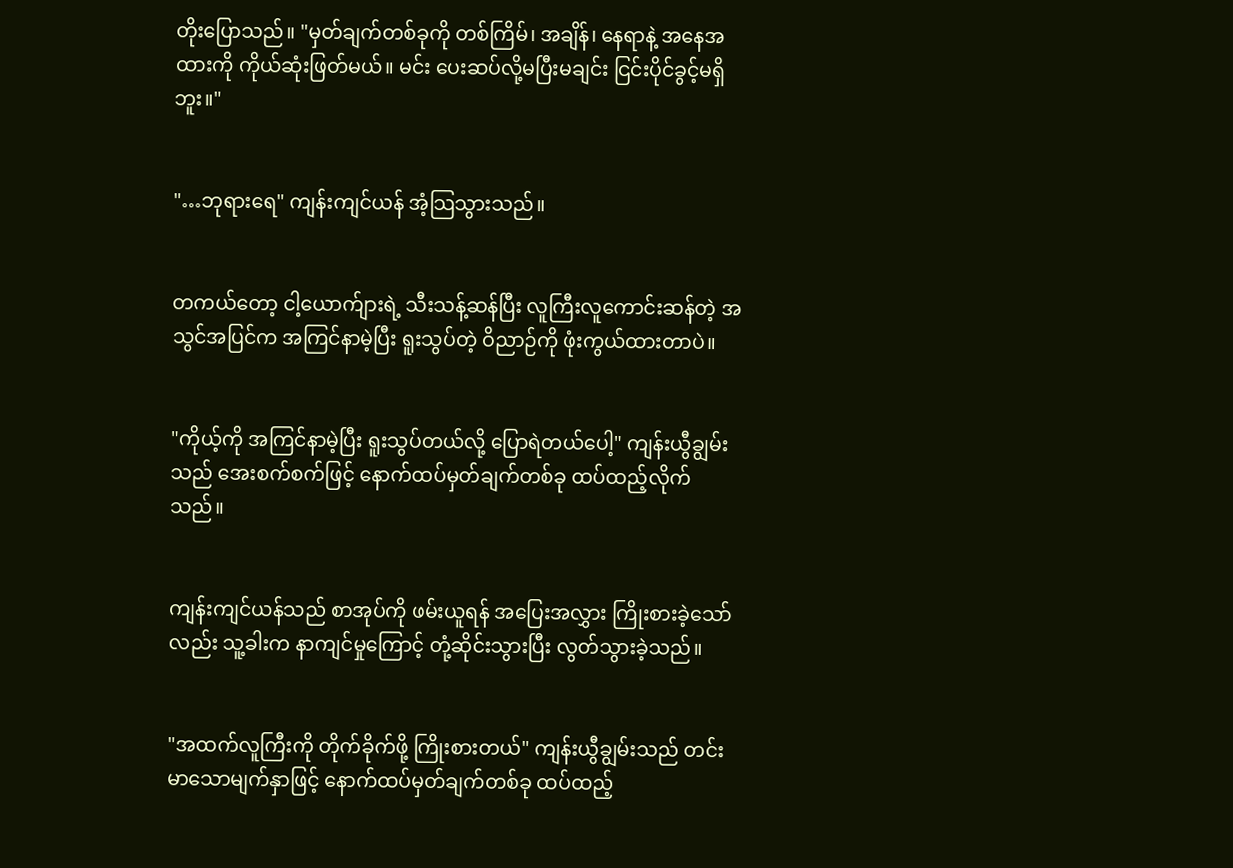တိုးပြောသည်။ "မှတ်ချက်တစ်ခုကို တစ်ကြိမ်၊ အချိန်၊ နေရာနဲ့ အနေအထားကို ကိုယ်ဆုံးဖြတ်မယ်။ မင်း ပေးဆပ်လို့မပြီးမချင်း ငြင်းပိုင်ခွင့်မရှိဘူး။"


"…ဘုရားရေ" ကျန်းကျင်ယန် အံ့သြသွားသည်။


တကယ်တော့ ငါ့ယောက်ျားရဲ့ သီးသန့်ဆန်ပြီး လူကြီးလူကောင်းဆန်တဲ့ အသွင်အပြင်က အကြင်နာမဲ့ပြီး ရူးသွပ်တဲ့ ဝိညာဉ်ကို ဖုံးကွယ်ထားတာပဲ။


"ကိုယ့်ကို အကြင်နာမဲ့ပြီး ရူးသွပ်တယ်လို့ ပြောရဲတယ်ပေါ့" ကျန်းယွီချွမ်းသည် အေးစက်စက်ဖြင့် နောက်ထပ်မှတ်ချက်တစ်ခု ထပ်ထည့်လိုက်သည်။


ကျန်းကျင်ယန်သည် စာအုပ်ကို ဖမ်းယူရန် အပြေးအလွှား ကြိုးစားခဲ့သော်လည်း သူ့ခါးက နာကျင်မှုကြောင့် တုံ့ဆိုင်းသွားပြီး လွတ်သွားခဲ့သည်။


"အထက်လူကြီးကို တိုက်ခိုက်ဖို့ ကြိုးစားတယ်" ကျန်းယွီချွမ်းသည် တင်းမာသောမျက်နှာဖြင့် နောက်ထပ်မှတ်ချက်တစ်ခု ထပ်ထည့်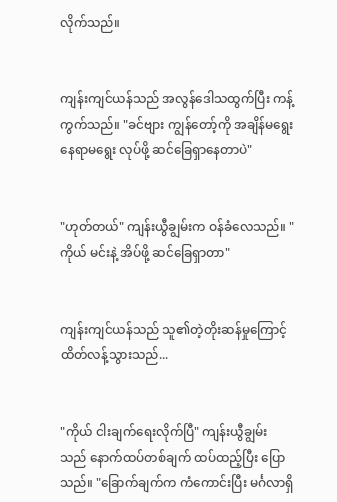လိုက်သည်။


ကျန်းကျင်ယန်သည် အလွန်ဒေါသထွက်ပြီး ကန့်ကွက်သည်။ "ခင်ဗျား ကျွန်တော့်ကို အချိန်မရွေး နေရာမရွေး လုပ်ဖို့ ဆင်ခြေရှာနေတာပဲ"


"ဟုတ်တယ်" ကျန်းယွီချွမ်းက ဝန်ခံလေသည်။ "ကိုယ် မင်းနဲ့ အိပ်ဖို့ ဆင်ခြေရှာတာ"


ကျန်းကျင်ယန်သည် သူ၏တဲ့တိုးဆန်မှုကြောင့် ထိတ်လန့်သွားသည်...


"ကိုယ် ငါးချက်ရေးလိုက်ပြီ" ကျန်းယွီချွမ်းသည် နောက်ထပ်တစ်ချက် ထပ်ထည့်ပြီး ပြောသည်။ "ခြောက်ချက်က ကံကောင်းပြီး မင်္ဂလာရှိ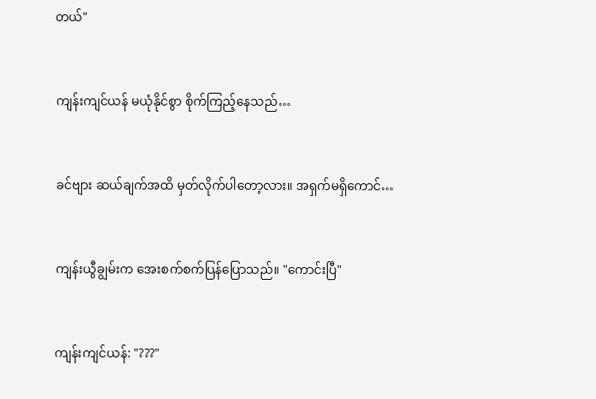တယ်"


ကျန်းကျင်ယန် မယုံနိုင်စွာ စိုက်ကြည့်နေသည်…


ခင်ဗျား ဆယ်ချက်အထိ မှတ်လိုက်ပါတော့လား။ အရှက်မရှိကောင်…


ကျန်းယွီချွမ်းက အေးစက်စက်ပြန်ပြောသည်။ "ကောင်းပြီ"


ကျန်းကျင်ယန်: "???"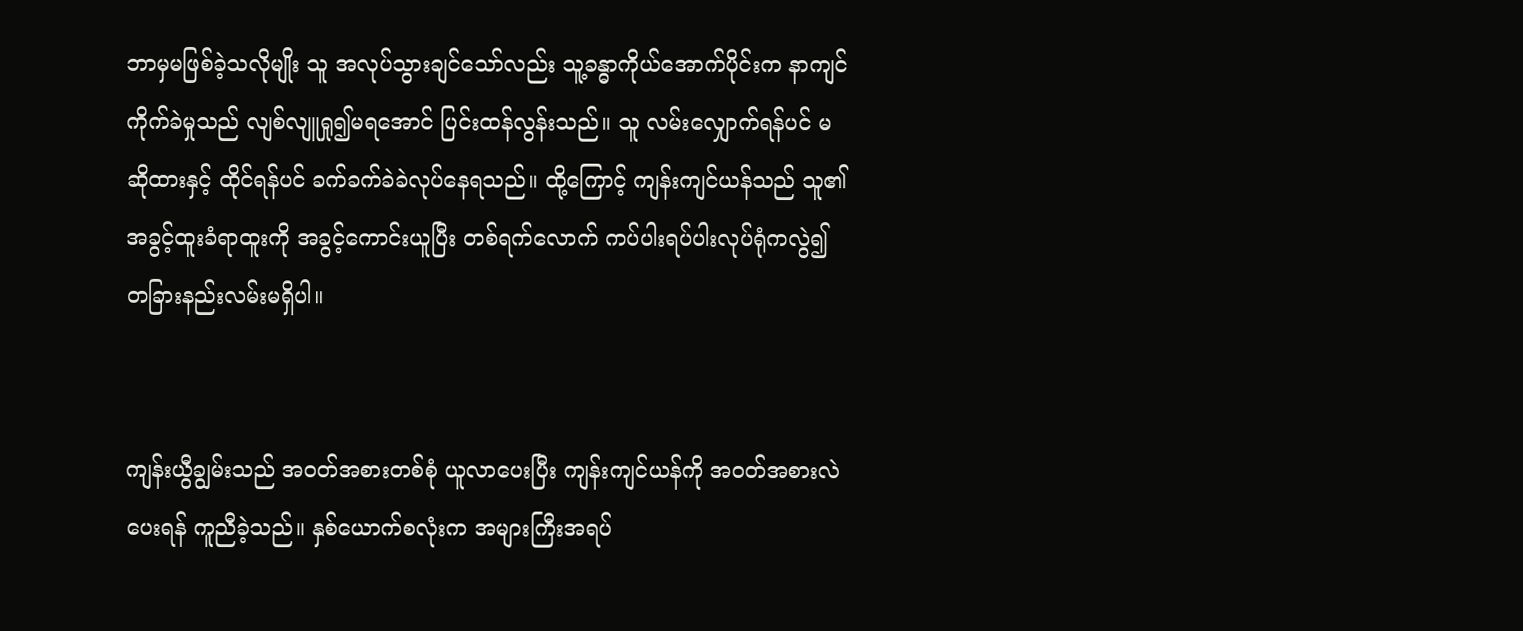ဘာမှမဖြစ်ခဲ့သလိုမျိုး သူ အလုပ်သွားချင်သော်လည်း သူ့ခန္ဓာကိုယ်အောက်ပိုင်းက နာကျင်ကိုက်ခဲမှုသည် လျစ်လျူရှု၍မရအောင် ပြင်းထန်လွန်းသည်။ သူ လမ်းလျှောက်ရန်ပင် မဆိုထားနှင့် ထိုင်ရန်ပင် ခက်ခက်ခဲခဲလုပ်နေရသည်။ ထို့ကြောင့် ကျန်းကျင်ယန်သည် သူ၏အခွင့်ထူးခံရာထူးကို အခွင့်ကောင်းယူပြီး တစ်ရက်လောက် ကပ်ပါးရပ်ပါးလုပ်ရုံကလွဲ၍ တခြားနည်းလမ်းမရှိပါ။


ကျန်းယွီချွမ်းသည် အဝတ်အစားတစ်စုံ ယူလာပေးပြီး ကျန်းကျင်ယန်ကို အဝတ်အစားလဲပေးရန် ကူညီခဲ့သည်။ နှစ်ယောက်စလုံးက အများကြီးအရပ်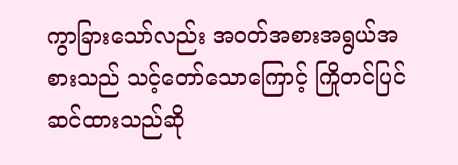ကွာခြားသော်လည်း အဝတ်အစားအရွယ်အစားသည် သင့်တော်သောကြောင့် ကြိုတင်ပြင်ဆင်ထားသည်ဆို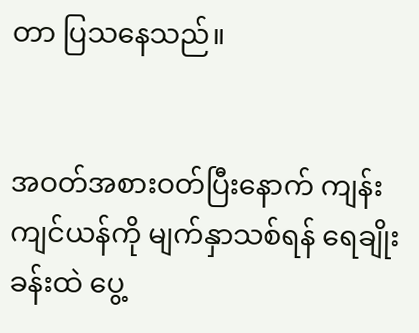တာ ပြသနေသည်။


အဝတ်အစားဝတ်ပြီးနောက် ကျန်းကျင်ယန်ကို မျက်နှာသစ်ရန် ရေချိုးခန်းထဲ ပွေ့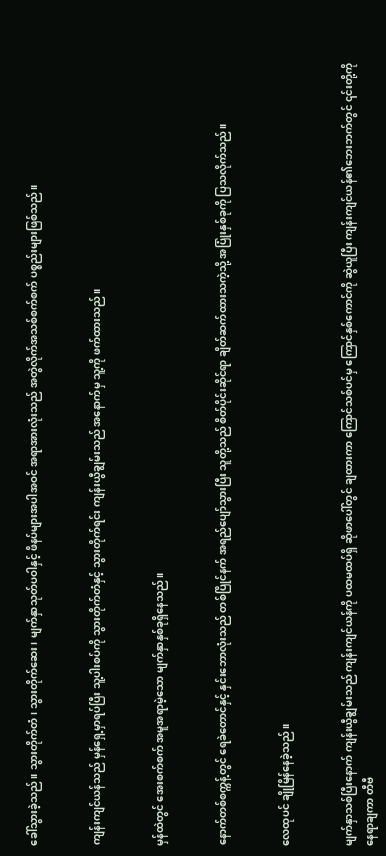ခေါ်သွားခဲ့သည်။ သွားတိုက်တံ၊ သွားတိုက်ဆေး၊ မျက်နှာသုတ်ပဝါနှင့် ဖိနပ်များအပါအဝင် အရာအားလုံးသည် အတွဲလိုက်အသစ်စက်စက် ပစ္စည်းများဖြစ်သည်။


ကျန်းကျင်ယန်သည် မှန်ရှေ့မှာရပ်ပြီး သူ့ပါးစပ်ကို သွားတိုက်တံနှင့် သွားတိုက်ရင်း ကျန်းယွီချွမ်းသည် အနောက်မှ သူ့ကို ဖက်ထားသည်။


မှန်ထဲတွင် အေးစက်စက် အမူအရာမဲ့သော မျက်နှာနှစ်ခုရှိနေသည်။


နောက်တစ်စက္ကန့်တွင် ရေခဲတောင်နှင့် နှင်းဘောလုံးသည် တစ်ပြိုင်နက် အရည်ပျော်သွားပြီး သူတို့သည် စိတ်ပိုင်းဆိုင်ရာ ချိတ်ဆက်ထားသကဲ့သို့ အပြုံးနှစ်ခုကို ပြသလိုက်သည်။


လေထုပင် ချိုမြိန်နေခဲ့သည်။


မျက်နှာသစ်ပြီးနောက် ကျန်းယွီချွမ်းသည် ကျန်းကျင်ယန်ကို ပထမထပ်ရှိ ဆိုဖာပေါ်တွင် ချထားကာ ကြောင်သစ်ပင်မှ ကြောင်နှစ်ကောင်ကို ဆွဲယူပြီး ကျန်းကျင်ယန်၏ဘေးဘက်တွင် ၎င်းတို့ကို နေရာချကာ တီဗီ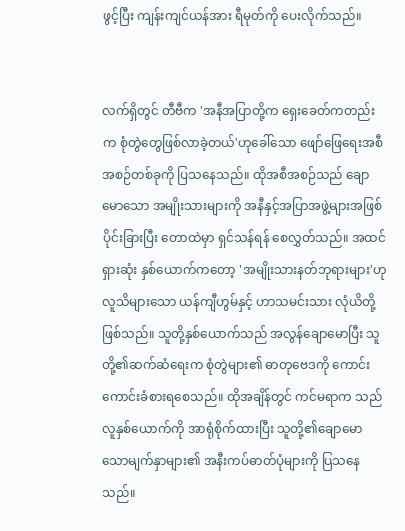ဖွင့်ပြီး ကျန်းကျင်ယန်အား ရီမုတ်ကို ပေးလိုက်သည်။


လက်ရှိတွင် တီဗီက 'အနီအပြာတို့က ရှေးခေတ်ကတည်းက စုံတွဲတွေဖြစ်လာခဲ့တယ်'ဟုခေါ်သော ဖျော်ဖြေရေးအစီအစဉ်တစ်ခုကို ပြသနေသည်။ ထိုအစီအစဉ်သည် ချောမောသော အမျိုးသားများကို အနီနှင့်အပြာအဖွဲ့များအဖြစ် ပိုင်းခြားပြီး တောထဲမှာ ရှင်သန်ရန် စေလွှတ်သည်။ အထင်ရှားဆုံး နှစ်ယောက်ကတော့ 'အမျိုးသားနတ်ဘုရားများ'ဟု လူသိများသော ယန်ကျီဟွမ်နှင့် ဟာသမင်းသား လုံယိတို့ဖြစ်သည်။ သူတို့နှစ်ယောက်သည် အလွန်ချောမောပြီး သူတို့၏ဆက်ဆံရေးက စုံတွဲများ၏ ဓာတုဗေဒကို ကောင်းကောင်းခံစားရစေသည်။ ထိုအချိန်တွင် ကင်မရာက သည်လူနှစ်ယောက်ကို အာရုံစိုက်ထားပြီး သူတို့၏ချောမောသောမျက်နှာများ၏ အနီးကပ်ဓာတ်ပုံများကို ပြသနေသည်။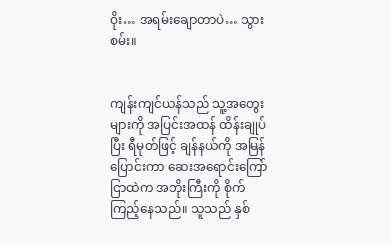ဝိုး… အရမ်းချောတာပဲ… သွားစမ်း။


ကျန်းကျင်ယန်သည် သူ့အတွေးများကို အပြင်းအထန် ထိန်းချုပ်ပြီး ရီမုတ်ဖြင့် ချန်နယ်ကို အမြန်ပြောင်းကာ ဆေးအရောင်းကြော်ငြာထဲက အဘိုးကြီးကို စိုက်ကြည့်နေသည်။ သူသည် နှစ်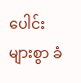ပေါင်းများစွာ ခံ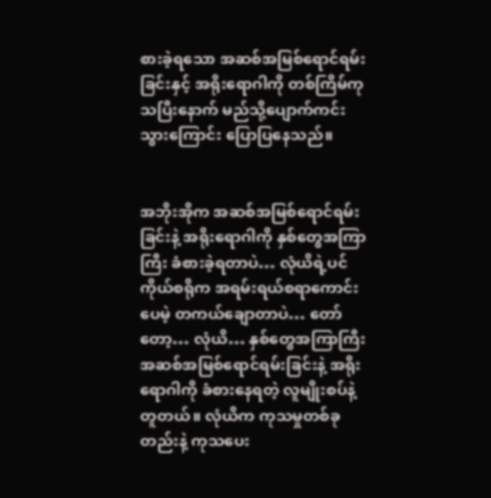စားခဲ့ရသော အဆစ်အမြစ်ရောင်ရမ်းခြင်းနှင့် အရိုးရောဂါကို တစ်ကြိမ်ကုသပြီးနောက် မည်သို့ပျောက်ကင်းသွားကြောင်း ပြောပြနေသည်။


အဘိုးအိုက အဆစ်အမြစ်ရောင်ရမ်းခြင်းနဲ့ အရိုးရောဂါကို နှစ်တွေအကြာကြီး ခံစားခဲ့ရတာပဲ… လုံယိရဲ့ပင်ကိုယ်စရိုက အရမ်းရယ်စရာကောင်းပေမဲ့ တကယ်ချောတာပဲ… တော်တော့… လုံယိ… နှစ်တွေအကြာကြီး အဆစ်အမြစ်ရောင်ရမ်းခြင်းနဲ့ အရိုးရောဂါကို ခံစားနေရတဲ့ လူမျိုးစပ်နဲ့တူတယ်။ လုံယိက ကုသမှုတစ်ခုတည်းနဲ့ ကုသပေး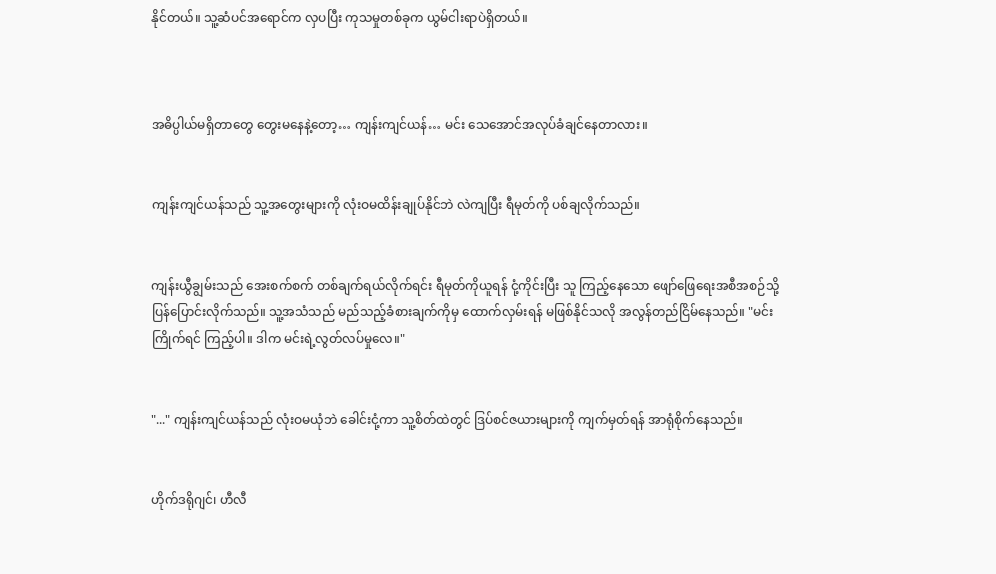နိုင်တယ်။ သူ့ဆံပင်အရောင်က လှပပြီး ကုသမှုတစ်ခုက ယွမ်ငါးရာပဲရှိတယ်။



အဓိပ္ပါယ်မရှိတာတွေ တွေးမနေနဲ့တော့… ကျန်းကျင်ယန်… မင်း သေအောင်အလုပ်ခံချင်နေတာလား။


ကျန်းကျင်ယန်သည် သူ့အတွေးများကို လုံးဝမထိန်းချုပ်နိုင်ဘဲ လဲကျပြီး ရီမုတ်ကို ပစ်ချလိုက်သည်။


ကျန်းယွီချွမ်းသည် အေးစက်စက် တစ်ချက်ရယ်လိုက်ရင်း ရီမုတ်ကိုယူရန် ငုံ့ကိုင်းပြီး သူ ကြည့်နေသော ဖျော်ဖြေရေးအစီအစဉ်သို့ ပြန်ပြောင်းလိုက်သည်။ သူ့အသံသည် မည်သည့်ခံစားချက်ကိုမှ ထောက်လှမ်းရန် မဖြစ်နိုင်သလို အလွန်တည်ငြိမ်နေသည်။ "မင်းကြိုက်ရင် ကြည့်ပါ။ ဒါက မင်းရဲ့လွတ်လပ်မှုလေ။"


"..." ကျန်းကျင်ယန်သည် လုံးဝမယုံဘဲ ခေါင်းငုံ့ကာ သူ့စိတ်ထဲတွင် ဒြပ်စင်ဇယားများကို ကျက်မှတ်ရန် အာရုံစိုက်နေသည်။


ဟိုက်ဒရိုဂျင်၊ ဟီလီ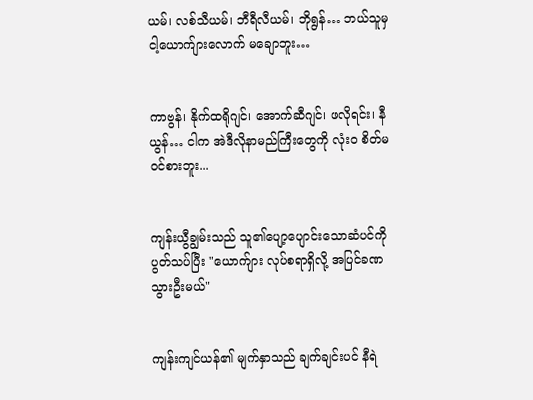ယမ်၊ လစ်သီယမ်၊ ဘီရီလီယမ်၊ ဘိုရွန်… ဘယ်သူမှ ငါ့ယောက်ျားလောက် မချောဘူး…


ကာဗွန်၊ နိုက်ထရိုဂျင်၊ အောက်ဆီဂျင်၊ ဖလိုရင်း၊ နီယွန်… ငါက အဲဒီလိုနာမည်ကြီးတွေကို လုံးဝ စိတ်မဝင်စားဘူး...


ကျန်းယွီချွမ်းသည် သူ၏ပျော့ပျောင်းသောဆံပင်ကို ပွတ်သပ်ပြီး "ယောက်ျား လုပ်စရာရှိလို့ အပြင်ခဏသွားဦးမယ်"


ကျန်းကျင်ယန်၏ မျက်နှာသည် ချက်ချင်းပင် နီရဲ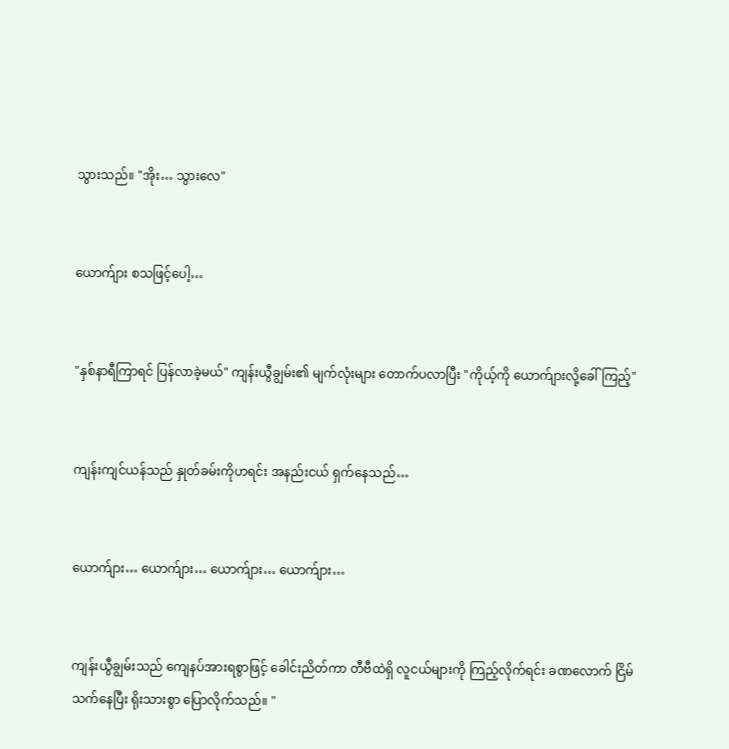သွားသည်။ "အိုး… သွားလေ"


ယောက်ျား စသဖြင့်ပေါ့…


"နှစ်နာရီကြာရင် ပြန်လာခဲ့မယ်" ကျန်းယွီချွမ်း၏ မျက်လုံးများ တောက်ပလာပြီး "ကိုယ့်ကို ယောက်ျားလို့ခေါ်ကြည့်"


ကျန်းကျင်ယန်သည် နှုတ်ခမ်းကိုဟရင်း အနည်းငယ် ရှက်နေသည်…


ယောက်ျား… ယောက်ျား… ယောက်ျား… ယောက်ျား…


ကျန်းယွီချွမ်းသည် ကျေနပ်အားရစွာဖြင့် ခေါင်းညိတ်ကာ တီဗီထဲရှိ လူငယ်များကို ကြည့်လိုက်ရင်း ခဏလောက် ငြိမ်သက်နေပြီး ရိုးသားစွာ ပြောလိုက်သည်။ "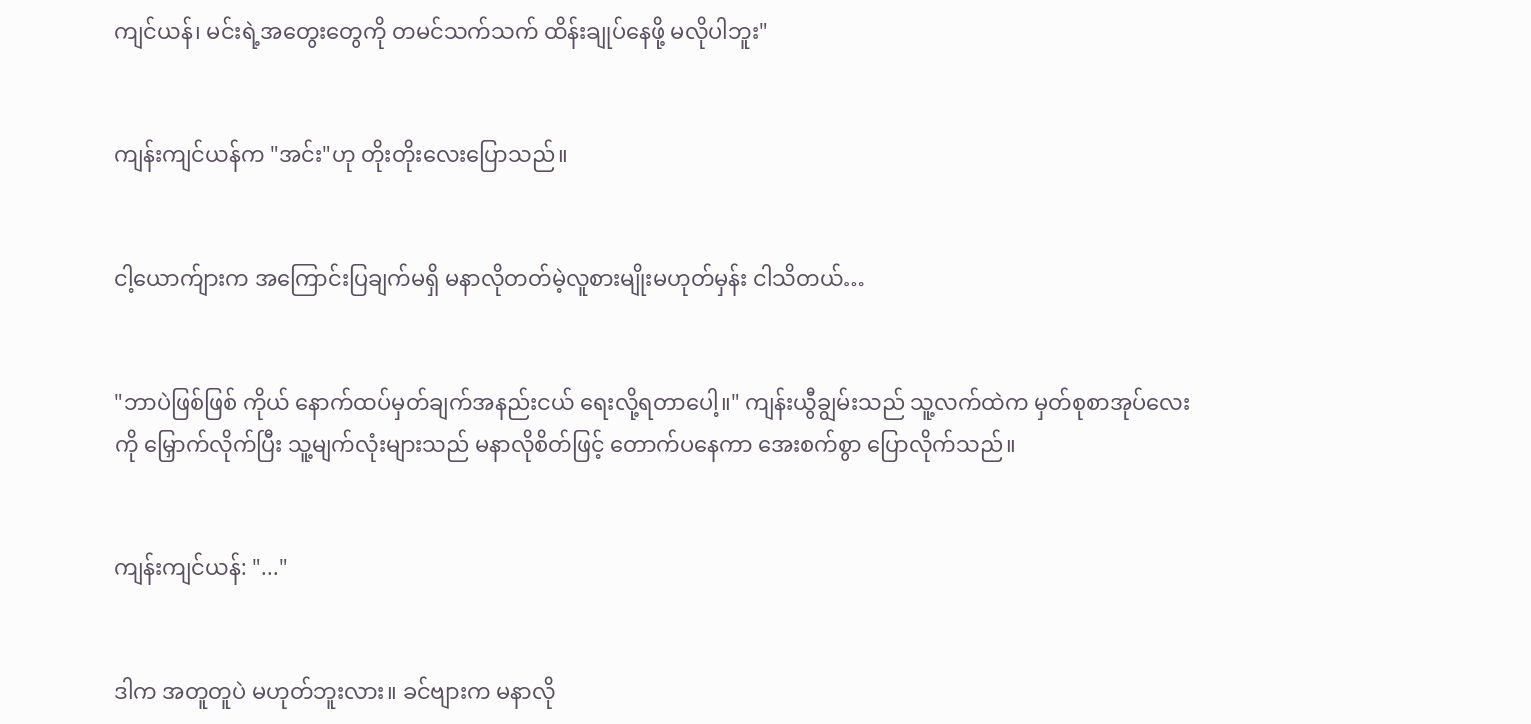ကျင်ယန်၊ မင်းရဲ့အတွေးတွေကို တမင်သက်သက် ထိန်းချုပ်နေဖို့ မလိုပါဘူး"


ကျန်းကျင်ယန်က "အင်း"ဟု တိုးတိုးလေးပြောသည်။


ငါ့ယောက်ျားက အကြောင်းပြချက်မရှိ မနာလိုတတ်မဲ့လူစားမျိုးမဟုတ်မှန်း ငါသိတယ်…


"ဘာပဲဖြစ်ဖြစ် ကိုယ် နောက်ထပ်မှတ်ချက်အနည်းငယ် ရေးလို့ရတာပေါ့။" ကျန်းယွီချွမ်းသည် သူ့လက်ထဲက မှတ်စုစာအုပ်လေးကို မြှောက်လိုက်ပြီး သူ့မျက်လုံးများသည် မနာလိုစိတ်ဖြင့် တောက်ပနေကာ အေးစက်စွာ ပြောလိုက်သည်။


ကျန်းကျင်ယန်: "..."


ဒါက အတူတူပဲ မဟုတ်ဘူးလား။ ခင်ဗျားက မနာလို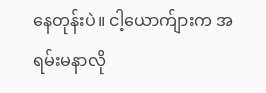နေတုန်းပဲ။ ငါ့ယောက်ျားက အရမ်းမနာလို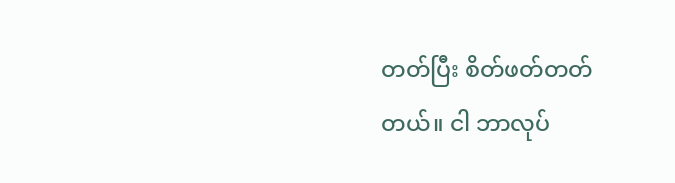တတ်ပြီး စိတ်ဖတ်တတ်တယ်။ ငါ ဘာလုပ်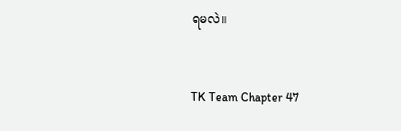ရမလဲ။


TK Team Chapter 47